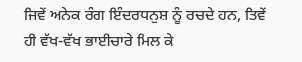ਜਿਵੇਂ ਅਨੇਕ ਰੰਗ ਇੰਦਰਧਨੁਸ਼ ਨੂੰ ਰਚਦੇ ਹਨ, ਤਿਵੇਂ ਹੀ ਵੱਖ-ਵੱਖ ਭਾਈਚਾਰੇ ਮਿਲ ਕੇ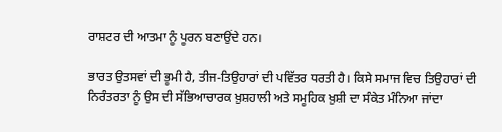ਰਾਸ਼ਟਰ ਦੀ ਆਤਮਾ ਨੂੰ ਪੂਰਨ ਬਣਾਉਂਦੇ ਹਨ।

ਭਾਰਤ ਉਤਸਵਾਂ ਦੀ ਭੂਮੀ ਹੈ, ਤੀਜ-ਤਿਉਹਾਰਾਂ ਦੀ ਪਵਿੱਤਰ ਧਰਤੀ ਹੈ। ਕਿਸੇ ਸਮਾਜ ਵਿਚ ਤਿਉਹਾਰਾਂ ਦੀ ਨਿਰੰਤਰਤਾ ਨੂੰ ਉਸ ਦੀ ਸੱਭਿਆਚਾਰਕ ਖ਼ੁਸ਼ਹਾਲੀ ਅਤੇ ਸਮੂਹਿਕ ਖ਼ੁਸ਼ੀ ਦਾ ਸੰਕੇਤ ਮੰਨਿਆ ਜਾਂਦਾ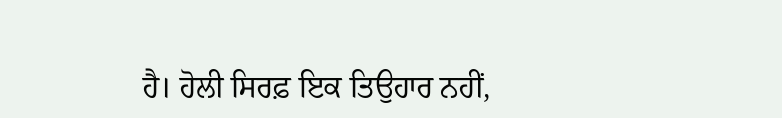ਹੈ। ਹੋਲੀ ਸਿਰਫ਼ ਇਕ ਤਿਉਹਾਰ ਨਹੀਂ,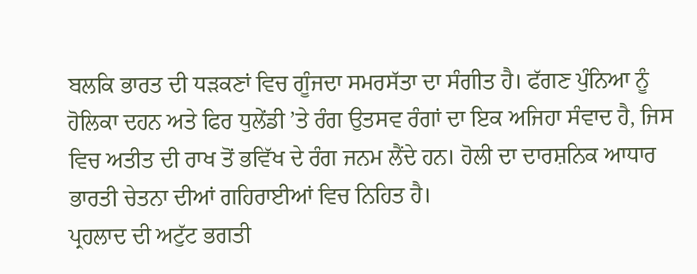ਬਲਕਿ ਭਾਰਤ ਦੀ ਧੜਕਣਾਂ ਵਿਚ ਗੂੰਜਦਾ ਸਮਰਸੱਤਾ ਦਾ ਸੰਗੀਤ ਹੈ। ਫੱਗਣ ਪੁੰਨਿਆ ਨੂੰ ਹੋਲਿਕਾ ਦਹਨ ਅਤੇ ਫਿਰ ਧੁਲੇਂਡੀ ’ਤੇ ਰੰਗ ਉਤਸਵ ਰੰਗਾਂ ਦਾ ਇਕ ਅਜਿਹਾ ਸੰਵਾਦ ਹੈ, ਜਿਸ ਵਿਚ ਅਤੀਤ ਦੀ ਰਾਖ ਤੋਂ ਭਵਿੱਖ ਦੇ ਰੰਗ ਜਨਮ ਲੈਂਦੇ ਹਨ। ਹੋਲੀ ਦਾ ਦਾਰਸ਼ਨਿਕ ਆਧਾਰ ਭਾਰਤੀ ਚੇਤਨਾ ਦੀਆਂ ਗਹਿਰਾਈਆਂ ਵਿਚ ਨਿਹਿਤ ਹੈ।
ਪ੍ਰਹਲਾਦ ਦੀ ਅਟੁੱਟ ਭਗਤੀ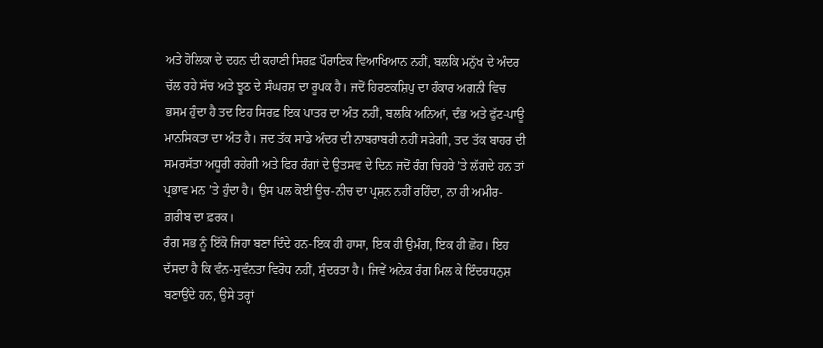ਅਤੇ ਹੋਲਿਕਾ ਦੇ ਦਹਨ ਦੀ ਕਹਾਣੀ ਸਿਰਫ਼ ਪੌਰਾਣਿਕ ਵਿਆਖਿਆਨ ਨਹੀਂ, ਬਲਕਿ ਮਨੁੱਖ ਦੇ ਅੰਦਰ ਚੱਲ ਰਹੇ ਸੱਚ ਅਤੇ ਝੂਠ ਦੇ ਸੰਘਰਸ਼ ਦਾ ਰੂਪਕ ਹੈ। ਜਦੋਂ ਹਿਰਣਕਸ਼ਿਪੁ ਦਾ ਹੰਕਾਰ ਅਗਨੀ ਵਿਚ ਭਸਮ ਹੁੰਦਾ ਹੈ ਤਦ ਇਹ ਸਿਰਫ਼ ਇਕ ਪਾਤਰ ਦਾ ਅੰਤ ਨਹੀਂ, ਬਲਕਿ ਅਨਿਆਂ, ਦੰਭ ਅਤੇ ਫੁੱਟ-ਪਾਊ ਮਾਨਸਿਕਤਾ ਦਾ ਅੰਤ ਹੈ। ਜਦ ਤੱਕ ਸਾਡੇ ਅੰਦਰ ਦੀ ਨਾਬਰਾਬਰੀ ਨਹੀਂ ਸੜੇਗੀ, ਤਦ ਤੱਕ ਬਾਹਰ ਦੀ ਸਮਰਸੱਤਾ ਅਧੂਰੀ ਰਹੇਗੀ ਅਤੇ ਫਿਰ ਰੰਗਾਂ ਦੇ ਉਤਸਵ ਦੇ ਦਿਨ ਜਦੋਂ ਰੰਗ ਚਿਹਰੇ ’ਤੇ ਲੱਗਦੇ ਹਨ ਤਾਂ ਪ੍ਰਭਾਵ ਮਨ ’ਤੇ ਹੁੰਦਾ ਹੈ। ਉਸ ਪਲ ਕੋਈ ਊਚ-ਨੀਚ ਦਾ ਪ੍ਰਸ਼ਨ ਨਹੀਂ ਰਹਿੰਦਾ, ਨਾ ਹੀ ਅਮੀਰ-ਗ਼ਰੀਬ ਦਾ ਫ਼ਰਕ।
ਰੰਗ ਸਭ ਨੂੰ ਇੱਕੋ ਜਿਹਾ ਬਣਾ ਦਿੰਦੇ ਹਨ-ਇਕ ਹੀ ਹਾਸਾ, ਇਕ ਹੀ ਉਮੰਗ, ਇਕ ਹੀ ਛੋਹ। ਇਹ ਦੱਸਦਾ ਹੈ ਕਿ ਵੰਨ-ਸੁਵੰਨਤਾ ਵਿਰੋਧ ਨਹੀਂ, ਸੁੰਦਰਤਾ ਹੈ। ਜਿਵੇਂ ਅਨੇਕ ਰੰਗ ਮਿਲ ਕੇ ਇੰਦਰਧਨੁਸ਼ ਬਣਾਉਂਦੇ ਹਨ, ਉਸੇ ਤਰ੍ਹਾਂ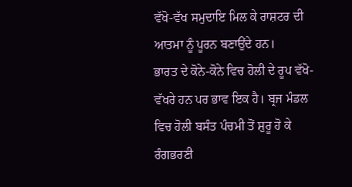ਵੱਖੋ-ਵੱਖ ਸਮੁਦਾਇ ਮਿਲ ਕੇ ਰਾਸ਼ਟਰ ਦੀ ਆਤਮਾ ਨੂੰ ਪੂਰਨ ਬਣਾਉਂਦੇ ਹਨ।
ਭਾਰਤ ਦੇ ਕੋਨੇ-ਕੋਨੇ ਵਿਚ ਹੋਲੀ ਦੇ ਰੂਪ ਵੱਖੋ-ਵੱਖਰੇ ਹਨ ਪਰ ਭਾਵ ਇਕ ਹੈ। ਬ੍ਰਜ ਮੰਡਲ ਵਿਚ ਹੋਲੀ ਬਸੰਤ ਪੰਚਮੀ ਤੋਂ ਸ਼ੁਰੂ ਹੋ ਕੇ ਰੰਗਭਰਣੀ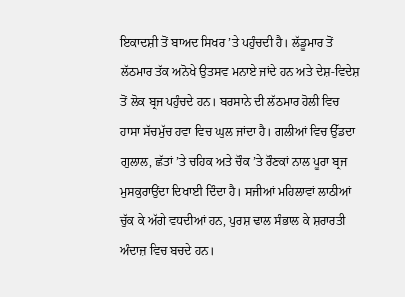ਇਕਾਦਸ਼ੀ ਤੋਂ ਬਾਅਦ ਸਿਖਰ ’ਤੇ ਪਹੁੰਚਦੀ ਹੈ। ਲੱਡੂਮਾਰ ਤੋਂ ਲੱਠਮਾਰ ਤੱਕ ਅਨੋਖੇ ਉਤਸਵ ਮਨਾਏ ਜਾਂਦੇ ਹਨ ਅਤੇ ਦੇਸ਼-ਵਿਦੇਸ਼ ਤੋਂ ਲੋਕ ਬ੍ਰਜ ਪਹੁੰਚਦੇ ਹਨ। ਬਰਸਾਨੇ ਦੀ ਲੱਠਮਾਰ ਹੋਲੀ ਵਿਚ ਹਾਸਾ ਸੱਚਮੁੱਚ ਹਵਾ ਵਿਚ ਘੁਲ ਜਾਂਦਾ ਹੈ। ਗਲੀਆਂ ਵਿਚ ਉੱਡਦਾ ਗੁਲਾਲ, ਛੱਤਾਂ ’ਤੇ ਚਹਿਕ ਅਤੇ ਚੌਕ ’ਤੇ ਰੌਣਕਾਂ ਨਾਲ ਪੂਰਾ ਬ੍ਰਜ ਮੁਸਕੁਰਾਉਂਦਾ ਦਿਖਾਈ ਦਿੰਦਾ ਹੈ। ਸਜੀਆਂ ਮਹਿਲਾਵਾਂ ਲਾਠੀਆਂ ਚੁੱਕ ਕੇ ਅੱਗੇ ਵਧਦੀਆਂ ਹਨ, ਪੁਰਸ਼ ਢਾਲ ਸੰਭਾਲ ਕੇ ਸ਼ਰਾਰਤੀ ਅੰਦਾਜ਼ ਵਿਚ ਬਚਦੇ ਹਨ।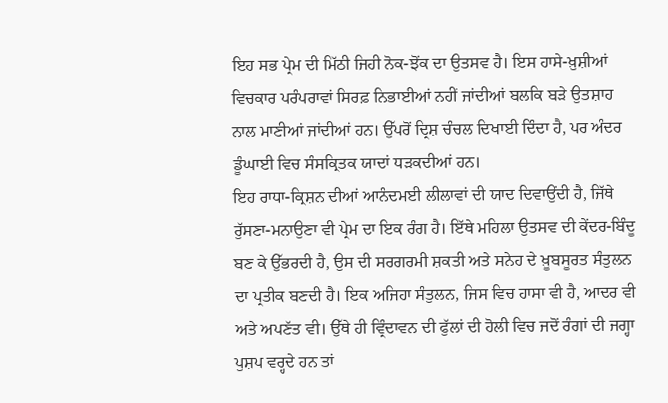ਇਹ ਸਭ ਪ੍ਰੇਮ ਦੀ ਮਿੱਠੀ ਜਿਹੀ ਨੋਕ-ਝੋਂਕ ਦਾ ਉਤਸਵ ਹੈ। ਇਸ ਹਾਸੇ-ਖ਼ੁਸ਼ੀਆਂ ਵਿਚਕਾਰ ਪਰੰਪਰਾਵਾਂ ਸਿਰਫ਼ ਨਿਭਾਈਆਂ ਨਹੀਂ ਜਾਂਦੀਆਂ ਬਲਕਿ ਬੜੇ ਉਤਸ਼ਾਹ ਨਾਲ ਮਾਣੀਆਂ ਜਾਂਦੀਆਂ ਹਨ। ਉੱਪਰੋਂ ਦ੍ਰਿਸ਼ ਚੰਚਲ ਦਿਖਾਈ ਦਿੰਦਾ ਹੈ, ਪਰ ਅੰਦਰ ਡੂੰਘਾਈ ਵਿਚ ਸੰਸਕ੍ਰਿਤਕ ਯਾਦਾਂ ਧੜਕਦੀਆਂ ਹਨ।
ਇਹ ਰਾਧਾ-ਕ੍ਰਿਸ਼ਨ ਦੀਆਂ ਆਨੰਦਮਈ ਲੀਲਾਵਾਂ ਦੀ ਯਾਦ ਦਿਵਾਉਂਦੀ ਹੈ, ਜਿੱਥੇ ਰੁੱਸਣਾ-ਮਨਾਉਣਾ ਵੀ ਪ੍ਰੇਮ ਦਾ ਇਕ ਰੰਗ ਹੈ। ਇੱਥੇ ਮਹਿਲਾ ਉਤਸਵ ਦੀ ਕੇਂਦਰ-ਬਿੰਦੂ ਬਣ ਕੇ ਉੱਭਰਦੀ ਹੈ, ਉਸ ਦੀ ਸਰਗਰਮੀ ਸ਼ਕਤੀ ਅਤੇ ਸਨੇਹ ਦੇ ਖ਼ੂਬਸੂਰਤ ਸੰਤੁਲਨ ਦਾ ਪ੍ਰਤੀਕ ਬਣਦੀ ਹੈ। ਇਕ ਅਜਿਹਾ ਸੰਤੁਲਨ, ਜਿਸ ਵਿਚ ਹਾਸਾ ਵੀ ਹੈ, ਆਦਰ ਵੀ ਅਤੇ ਅਪਣੱਤ ਵੀ। ਉੱਥੇ ਹੀ ਵ੍ਰਿੰਦਾਵਨ ਦੀ ਫੁੱਲਾਂ ਦੀ ਹੋਲੀ ਵਿਚ ਜਦੋਂ ਰੰਗਾਂ ਦੀ ਜਗ੍ਹਾ ਪੁਸ਼ਪ ਵਰ੍ਹਦੇ ਹਨ ਤਾਂ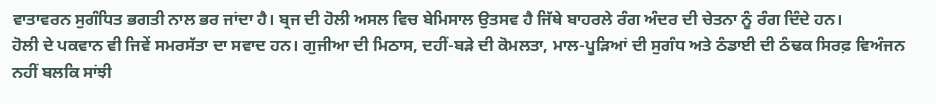ਵਾਤਾਵਰਨ ਸੁਗੰਧਿਤ ਭਗਤੀ ਨਾਲ ਭਰ ਜਾਂਦਾ ਹੈ। ਬ੍ਰਜ ਦੀ ਹੋਲੀ ਅਸਲ ਵਿਚ ਬੇਮਿਸਾਲ ਉਤਸਵ ਹੈ ਜਿੱਥੇ ਬਾਹਰਲੇ ਰੰਗ ਅੰਦਰ ਦੀ ਚੇਤਨਾ ਨੂੰ ਰੰਗ ਦਿੰਦੇ ਹਨ।
ਹੋਲੀ ਦੇ ਪਕਵਾਨ ਵੀ ਜਿਵੇਂ ਸਮਰਸੱਤਾ ਦਾ ਸਵਾਦ ਹਨ। ਗੁਜੀਆ ਦੀ ਮਿਠਾਸ, ਦਹੀਂ-ਬੜੇ ਦੀ ਕੋਮਲਤਾ, ਮਾਲ-ਪੂੜਿਆਂ ਦੀ ਸੁਗੰਧ ਅਤੇ ਠੰਡਾਈ ਦੀ ਠੰਢਕ ਸਿਰਫ਼ ਵਿਅੰਜਨ ਨਹੀਂ ਬਲਕਿ ਸਾਂਝੀ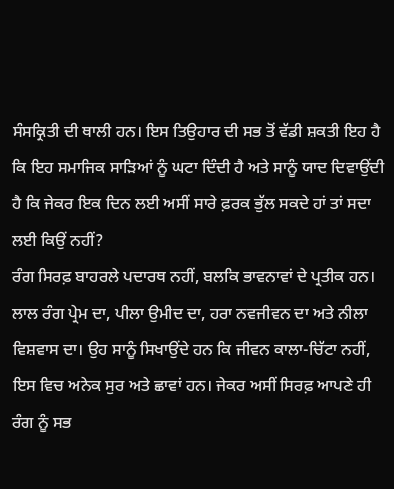ਸੰਸਕ੍ਰਿਤੀ ਦੀ ਥਾਲੀ ਹਨ। ਇਸ ਤਿਉਹਾਰ ਦੀ ਸਭ ਤੋਂ ਵੱਡੀ ਸ਼ਕਤੀ ਇਹ ਹੈ ਕਿ ਇਹ ਸਮਾਜਿਕ ਸਾੜਿਆਂ ਨੂੰ ਘਟਾ ਦਿੰਦੀ ਹੈ ਅਤੇ ਸਾਨੂੰ ਯਾਦ ਦਿਵਾਉਂਦੀ ਹੈ ਕਿ ਜੇਕਰ ਇਕ ਦਿਨ ਲਈ ਅਸੀਂ ਸਾਰੇ ਫ਼ਰਕ ਭੁੱਲ ਸਕਦੇ ਹਾਂ ਤਾਂ ਸਦਾ ਲਈ ਕਿਉਂ ਨਹੀਂ?
ਰੰਗ ਸਿਰਫ਼ ਬਾਹਰਲੇ ਪਦਾਰਥ ਨਹੀਂ, ਬਲਕਿ ਭਾਵਨਾਵਾਂ ਦੇ ਪ੍ਰਤੀਕ ਹਨ। ਲਾਲ ਰੰਗ ਪ੍ਰੇਮ ਦਾ, ਪੀਲਾ ਉਮੀਦ ਦਾ, ਹਰਾ ਨਵਜੀਵਨ ਦਾ ਅਤੇ ਨੀਲਾ ਵਿਸ਼ਵਾਸ ਦਾ। ਉਹ ਸਾਨੂੰ ਸਿਖਾਉਂਦੇ ਹਨ ਕਿ ਜੀਵਨ ਕਾਲਾ-ਚਿੱਟਾ ਨਹੀਂ, ਇਸ ਵਿਚ ਅਨੇਕ ਸੁਰ ਅਤੇ ਛਾਵਾਂ ਹਨ। ਜੇਕਰ ਅਸੀਂ ਸਿਰਫ਼ ਆਪਣੇ ਹੀ ਰੰਗ ਨੂੰ ਸਭ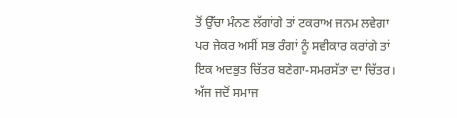ਤੋਂ ਉੱਚਾ ਮੰਨਣ ਲੱਗਾਂਗੇ ਤਾਂ ਟਕਰਾਅ ਜਨਮ ਲਵੇਗਾ ਪਰ ਜੇਕਰ ਅਸੀਂ ਸਭ ਰੰਗਾਂ ਨੂੰ ਸਵੀਕਾਰ ਕਰਾਂਗੇ ਤਾਂ ਇਕ ਅਦਭੁਤ ਚਿੱਤਰ ਬਣੇਗਾ-ਸਮਰਸੱਤਾ ਦਾ ਚਿੱਤਰ। ਅੱਜ ਜਦੋਂ ਸਮਾਜ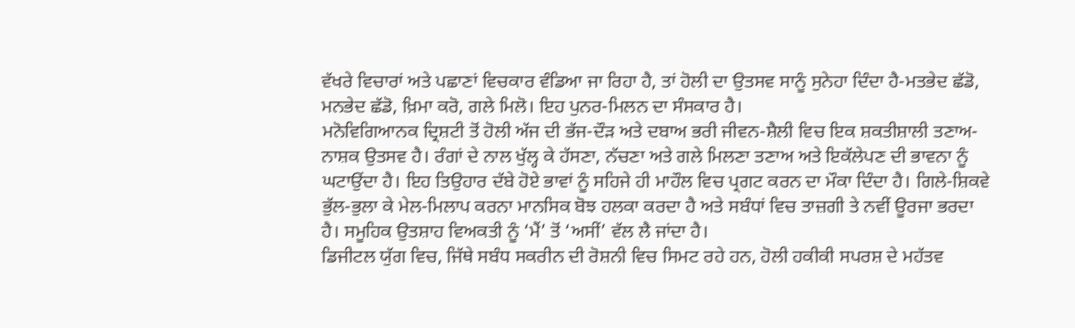ਵੱਖਰੇ ਵਿਚਾਰਾਂ ਅਤੇ ਪਛਾਣਾਂ ਵਿਚਕਾਰ ਵੰਡਿਆ ਜਾ ਰਿਹਾ ਹੈ, ਤਾਂ ਹੋਲੀ ਦਾ ਉਤਸਵ ਸਾਨੂੰ ਸੁਨੇਹਾ ਦਿੰਦਾ ਹੈ-ਮਤਭੇਦ ਛੱਡੋ, ਮਨਭੇਦ ਛੱਡੋ, ਖ਼ਿਮਾ ਕਰੋ, ਗਲੇ ਮਿਲੋ। ਇਹ ਪੁਨਰ-ਮਿਲਨ ਦਾ ਸੰਸਕਾਰ ਹੈ।
ਮਨੋਵਿਗਿਆਨਕ ਦ੍ਰਿਸ਼ਟੀ ਤੋਂ ਹੋਲੀ ਅੱਜ ਦੀ ਭੱਜ-ਦੌੜ ਅਤੇ ਦਬਾਅ ਭਰੀ ਜੀਵਨ-ਸ਼ੈਲੀ ਵਿਚ ਇਕ ਸ਼ਕਤੀਸ਼ਾਲੀ ਤਣਾਅ-ਨਾਸ਼ਕ ਉਤਸਵ ਹੈ। ਰੰਗਾਂ ਦੇ ਨਾਲ ਖੁੱਲ੍ਹ ਕੇ ਹੱਸਣਾ, ਨੱਚਣਾ ਅਤੇ ਗਲੇ ਮਿਲਣਾ ਤਣਾਅ ਅਤੇ ਇਕੱਲੇਪਣ ਦੀ ਭਾਵਨਾ ਨੂੰ ਘਟਾਉਂਦਾ ਹੈ। ਇਹ ਤਿਉਹਾਰ ਦੱਬੇ ਹੋਏ ਭਾਵਾਂ ਨੂੰ ਸਹਿਜੇ ਹੀ ਮਾਹੌਲ ਵਿਚ ਪ੍ਰਗਟ ਕਰਨ ਦਾ ਮੌਕਾ ਦਿੰਦਾ ਹੈ। ਗਿਲੇ-ਸ਼ਿਕਵੇ ਭੁੱਲ-ਭੁਲਾ ਕੇ ਮੇਲ-ਮਿਲਾਪ ਕਰਨਾ ਮਾਨਸਿਕ ਬੋਝ ਹਲਕਾ ਕਰਦਾ ਹੈ ਅਤੇ ਸਬੰਧਾਂ ਵਿਚ ਤਾਜ਼ਗੀ ਤੇ ਨਵੀਂ ਊਰਜਾ ਭਰਦਾ ਹੈ। ਸਮੂਹਿਕ ਉਤਸ਼ਾਹ ਵਿਅਕਤੀ ਨੂੰ ‘ਮੈਂ’ ਤੋਂ ‘ਅਸੀਂ’ ਵੱਲ ਲੈ ਜਾਂਦਾ ਹੈ।
ਡਿਜੀਟਲ ਯੁੱਗ ਵਿਚ, ਜਿੱਥੇ ਸਬੰਧ ਸਕਰੀਨ ਦੀ ਰੋਸ਼ਨੀ ਵਿਚ ਸਿਮਟ ਰਹੇ ਹਨ, ਹੋਲੀ ਹਕੀਕੀ ਸਪਰਸ਼ ਦੇ ਮਹੱਤਵ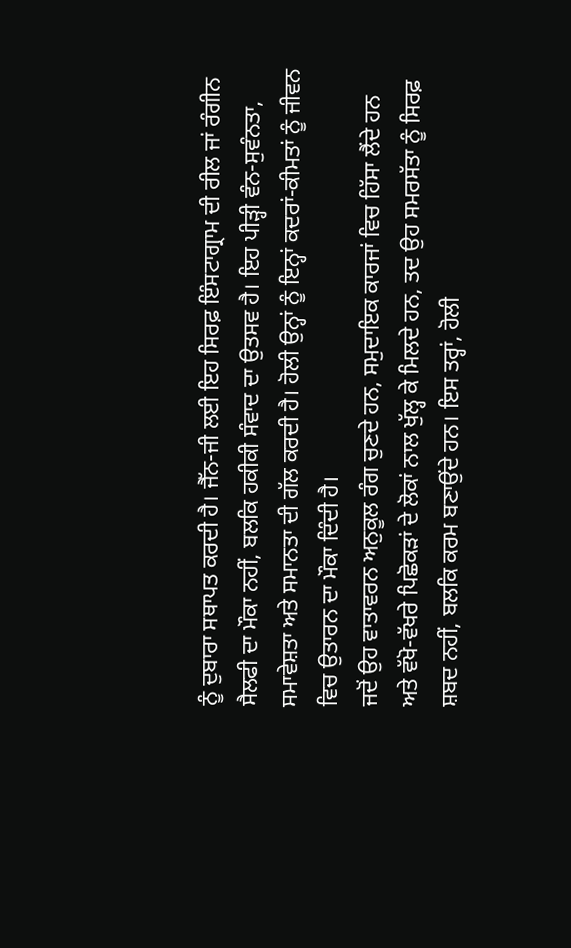ਨੂੰ ਦੁਬਾਰਾ ਸਥਾਪਤ ਕਰਦੀ ਹੈ। ਜੈੱਨ-ਜੀ ਲਈ ਇਹ ਸਿਰਫ਼ ਇੰਸਟਾਗ੍ਰਾਮ ਦੀ ਰੀਲ ਜਾਂ ਰੰਗੀਨ ਸੈਲਫੀ ਦਾ ਮੌਕਾ ਨਹੀਂ, ਬਲਕਿ ਹਕੀਕੀ ਸੰਵਾਦ ਦਾ ਉਤਸਵ ਹੈ। ਇਹ ਪੀੜ੍ਹੀ ਵੰਨ-ਸੁਵੰਨਤਾ, ਸਮਾਵੇਸ਼ਤਾ ਅਤੇ ਸਮਾਨਤਾ ਦੀ ਗੱਲ ਕਰਦੀ ਹੈ। ਹੋਲੀ ਉਨ੍ਹਾਂ ਨੂੰ ਇਨ੍ਹਾਂ ਕਦਰਾਂ-ਕੀਮਤਾਂ ਨੂੰ ਜੀਵਨ ਵਿਚ ਉਤਾਰਨ ਦਾ ਮੌਕਾ ਦਿੰਦੀ ਹੈ।
ਜਦੋਂ ਉਹ ਵਾਤਾਵਰਨ ਅਨੁਕੂਲ ਰੰਗ ਚੁਣਦੇ ਹਨ, ਸਮੁਦਾਇਕ ਕਾਰਜਾਂ ਵਿਚ ਹਿੱਸਾ ਲੈਂਦੇ ਹਨ ਅਤੇ ਵੱਖੋ-ਵੱਖਰੇ ਪਿਛੋਕੜਾਂ ਦੇ ਲੋਕਾਂ ਨਾਲ ਖੁੱਲ੍ਹ ਕੇ ਮਿਲਦੇ ਹਨ, ਤਦ ਉਹ ਸਮਰਸੱਤਾ ਨੂੰ ਸਿਰਫ਼ ਸ਼ਬਦ ਨਹੀਂ, ਬਲਕਿ ਕਰਮ ਬਣਾਉਂਦੇ ਹਨ। ਇਸ ਤਰ੍ਹਾਂ, ਹੋਲੀ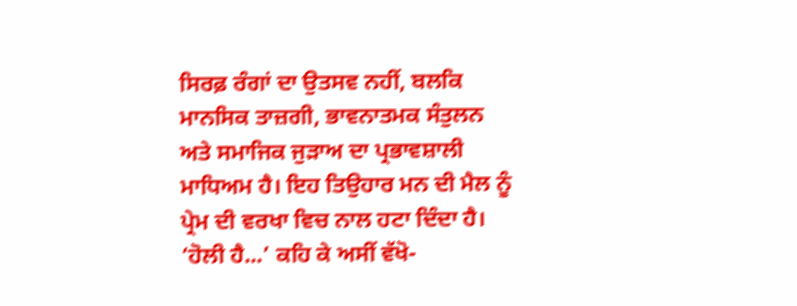ਸਿਰਫ਼ ਰੰਗਾਂ ਦਾ ਉਤਸਵ ਨਹੀਂ, ਬਲਕਿ ਮਾਨਸਿਕ ਤਾਜ਼ਗੀ, ਭਾਵਨਾਤਮਕ ਸੰਤੁਲਨ ਅਤੇ ਸਮਾਜਿਕ ਜੁੜਾਅ ਦਾ ਪ੍ਰਭਾਵਸ਼ਾਲੀ ਮਾਧਿਅਮ ਹੈ। ਇਹ ਤਿਉਹਾਰ ਮਨ ਦੀ ਮੈਲ ਨੂੰ ਪ੍ਰੇਮ ਦੀ ਵਰਖਾ ਵਿਚ ਨਾਲ ਹਟਾ ਦਿੰਦਾ ਹੈ। ‘ਹੋਲੀ ਹੈ...’ ਕਹਿ ਕੇ ਅਸੀਂ ਵੱਖੋ-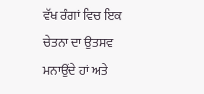ਵੱਖ ਰੰਗਾਂ ਵਿਚ ਇਕ ਚੇਤਨਾ ਦਾ ਉਤਸਵ ਮਨਾਉਂਦੇ ਹਾਂ ਅਤੇ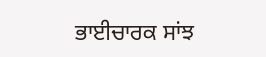ਭਾਈਚਾਰਕ ਸਾਂਝ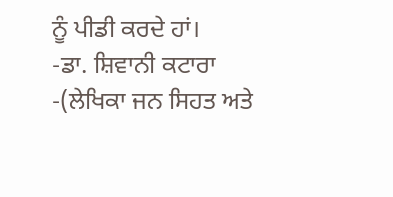ਨੂੰ ਪੀਡੀ ਕਰਦੇ ਹਾਂ।
-ਡਾ. ਸ਼ਿਵਾਨੀ ਕਟਾਰਾ
-(ਲੇਖਿਕਾ ਜਨ ਸਿਹਤ ਅਤੇ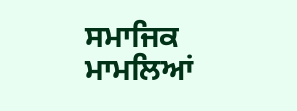ਸਮਾਜਿਕ ਮਾਮਲਿਆਂ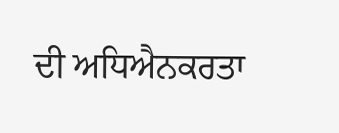ਦੀ ਅਧਿਐਨਕਰਤਾ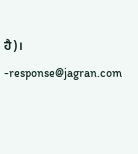ਹੈ)।
-response@jagran.com